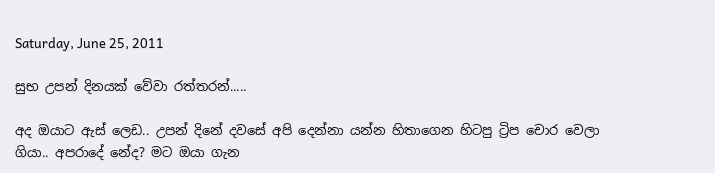Saturday, June 25, 2011

සුභ උපන් දිනයක් වේවා රත්තරන්.....

අද ඔයාට ඇස් ලෙඩ.. උපන් දිනේ දවසේ අපි දෙන්නා යන්න හිතාගෙන හිටපු ට්‍රිප චොර වෙලා ගියා.. අපරාදේ නේද? මට ඔයා ගැන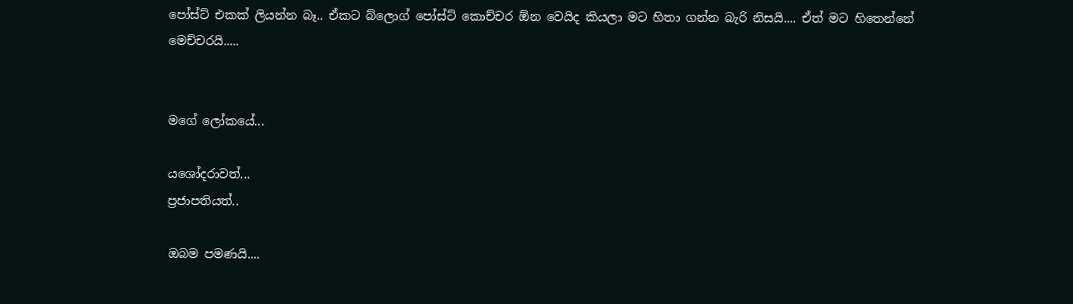පෝස්ට් එකක් ලියන්න බෑ.. ඒකට බ්ලොග් පෝස්ට් කොච්චර ඕන වෙයිද කියලා මට හිතා ගන්න බැරි නිසයි.... ඒත් මට හිතෙන්නේ මෙච්චරයි.....


මගේ ලෝකයේ...

යශෝදරාවත්...
ප්‍රජාපතියත්..

ඔබම පමණයි....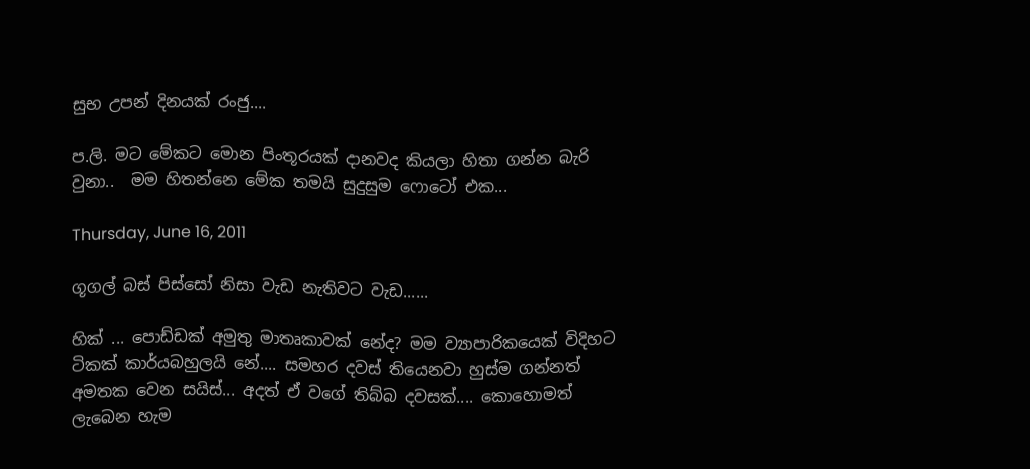සුභ උපන් දිනයක් රංජු....

ප.ලි. මට මේකට මොන පිංතූරයක් දානවද කියලා හිතා ගන්න බැරි වුනා..  මම හිතන්නෙ මේක තමයි සුදුසුම ෆොටෝ එක...

Thursday, June 16, 2011

ගූගල් බස් පිස්සෝ නිසා වැඩ නැතිවට වැඩ......

හික් ... පොඩ්ඩක් අමුතු මාතෘකාවක් නේද? මම ව්‍යාපාරිකයෙක් විදිහට ටිකක් කාර්යබහුලයි නේ.... සමහර දවස් තියෙනවා හුස්ම ගන්නත් අමතක වෙන සයිස්... අදත් ඒ වගේ තිබ්බ දවසක්.... කොහොමත් ලැබෙන හැම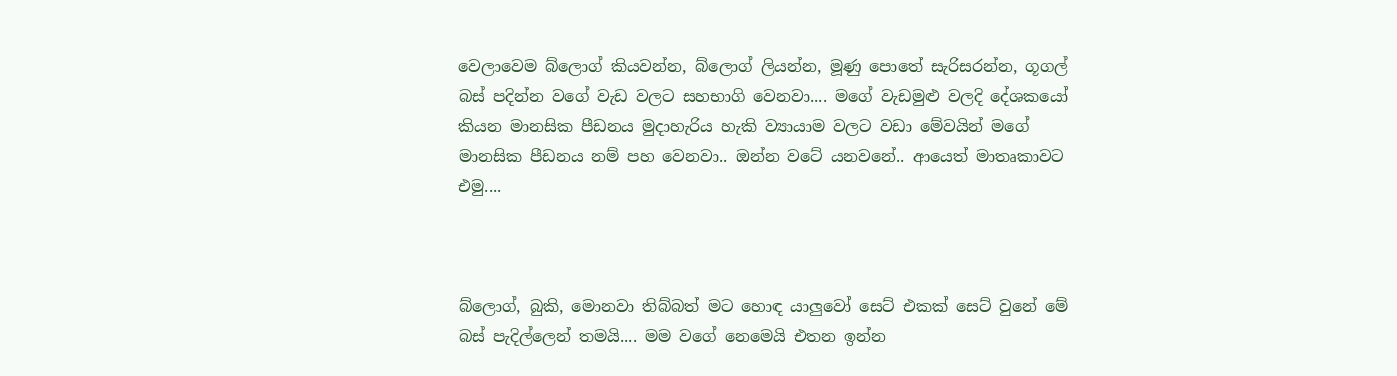වෙලාවෙම බ්ලොග් කියවන්න, බ්ලොග් ලියන්න, මූණු පොතේ සැරිසරන්න, ගූගල් බස් පදින්න වගේ වැඩ වලට සහභාගි වෙනවා.... මගේ වැඩමුළු වලදි දේශකයෝ කියන මානසික පීඩනය මුදාහැරිය හැකි ව්‍යායාම වලට වඩා මේවයින් මගේ මානසික පීඩනය නම් පහ වෙනවා.. ඔන්න වටේ යනවනේ.. ආයෙත් මාතෘකාවට එමු....



බ්ලොග්, බුකි, මොනවා තිබ්බත් මට හොඳ යාලුවෝ සෙට් එකක් සෙට් වුනේ මේ බස් පැදිල්ලෙන් තමයි.... මම වගේ නෙමෙයි එතන ඉන්න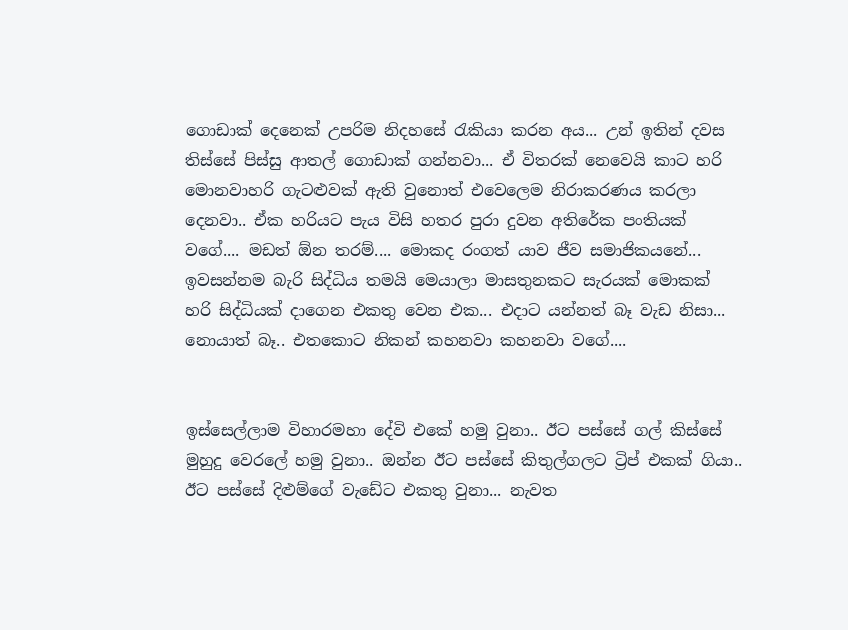ගොඩාක් දෙනෙක් උපරිම නිදහසේ රැකියා කරන අය... උන් ඉතින් දවස තිස්සේ පිස්සු ආතල් ගොඩාක් ගන්නවා... ඒ විතරක් නෙවෙයි කාට හරි මොනවාහරි ගැටළුවක් ඇති වුනොත් එවෙලෙම නිරාකරණය කරලා දෙනවා.. ඒක හරියට පැය විසි හතර පුරා දුවන අතිරේක පංතියක් වගේ.... මඩත් ඕන තරම්.... මොකද රංගත් යාව ජීව සමාජිකයනේ... ඉවසන්නම බැරි සිද්ධිය තමයි මෙයාලා මාසතුනකට සැරයක් මොකක් හරි සිද්ධියක් දාගෙන එකතු වෙන එක... එදාට යන්නත් බෑ වැඩ නිසා... නොයාත් බෑ.. එතකොට නිකන් කහනවා කහනවා වගේ....


ඉස්සෙල්ලාම විහාරමහා දේවි එකේ හමු වුනා.. ඊට පස්සේ ගල් කිස්සේ මුහුදු වෙරලේ හමු වුනා.. ඔන්න ඊට පස්සේ කිතුල්ගලට ට්‍රිප් එකක් ගියා.. ඊට පස්සේ දිළුම්ගේ වැඩේට එකතු වුනා... නැවත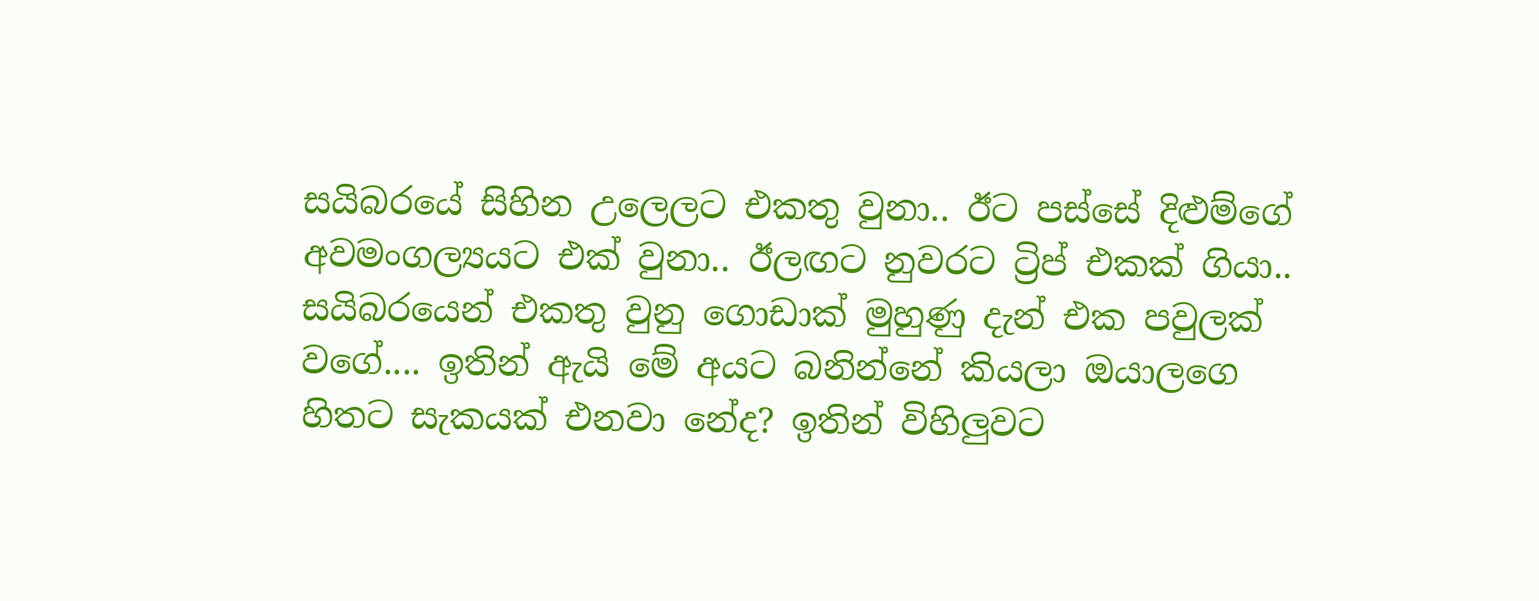සයිබරයේ සිහින උලෙලට එකතු වුනා.. ඊට පස්සේ දිළුම්ගේ අවමංගල්‍යයට එක් වුනා.. ඊලඟට නුවරට ට්‍රිප් එකක් ගියා.. සයිබරයෙන් එකතු වුනු ගොඩාක් මුහුණු දැන් එක පවුලක් වගේ.... ඉතින් ඇයි මේ අයට බනින්නේ කියලා ඔයාලගෙ හිතට සැකයක් එනවා නේද? ඉතින් විහිලුවට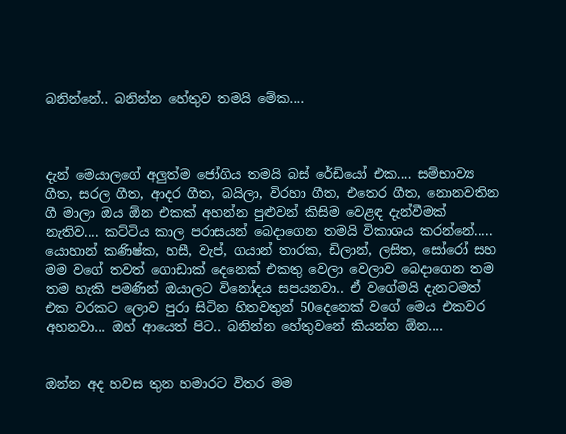බනින්නේ.. බනින්න හේතුව තමයි මේක....



දැන් මෙයාලගේ අලුත්ම ජෝගිය තමයි බස් රේඩියෝ එක.... සම්භාව්‍ය ගීත, සරල ගීත, ආදර ගීත, බයිලා, විරහා ගීත, එතෙර ගීත, නොනවතින ගී මාලා ඔය ඕන එකක් අහන්න පුළුවන් කිසිම වෙළඳ දැන්වීමක් නැතිව.... කට්ටිය කාල පරාසයන් බෙදාගෙන තමයි විකාශය කරන්නේ..... යොහාන් කණිෂ්ක, හසී, වැප්, ගයාන් තාරක, ඩිලාන්, ලසිත, සෝරෝ සහ මම වගේ තවත් ගොඩාක් දෙනෙක් එකතු වෙලා වෙලාව බෙදාගෙන තම තම හැකි පමණින් ඔයාලට විනෝදය සපයනවා.. ඒ වගේමයි දැනටමත් එක වරකට ලොව පුරා සිටින හිතවතුන් 50දෙනෙක් වගේ මෙය එකවර අහනවා... ඔහ් ආයෙත් පිට.. බනින්න හේතුවනේ කියන්න ඕන....


ඔන්න අද හවස තුන හමාරට විතර මම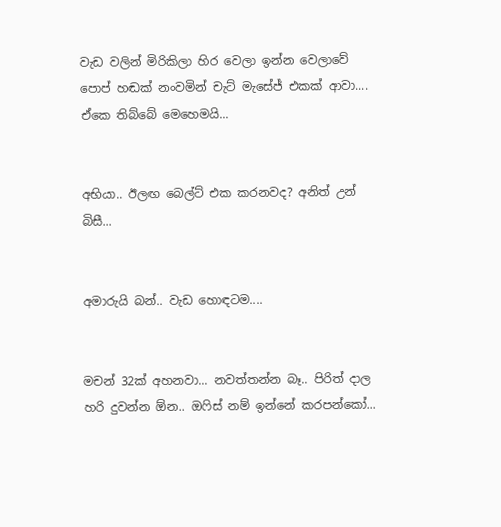වැඩ වලින් මිරිකිලා හිර වෙලා ඉන්න වෙලාවේ පොප් හඬක් නංවමින් චැට් මැසේජ් එකක් ආවා.... ඒකෙ තිබ්බේ මෙහෙමයි...


අභියා.. ඊලඟ බෙල්ට් එක කරනවද? අනිත් උන් බිසී...


අමාරුයි බන්.. වැඩ හොඳටම....


මචන් 32ක් අහනවා... නවත්තන්න බෑ.. පිරිත් දාල හරි දුවන්න ඕන.. ඔෆිස් නම් ඉන්නේ කරපන්කෝ...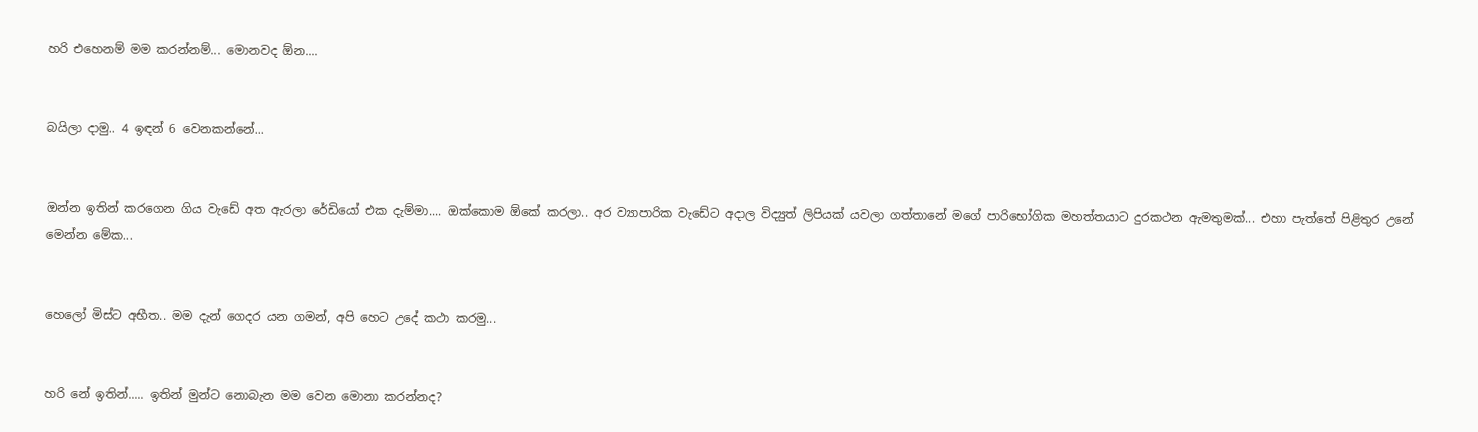හරි එහෙනම් මම කරන්නම්... මොනවද ඕන....


බයිලා දාමු.. 4 ඉඳන් 6 වෙනකන්නේ...


ඔන්න ඉතින් කරගෙන ගිය වැඩේ අත ඇරලා රේඩියෝ එක දැම්මා.... ඔක්කොම ඕකේ කරලා.. අර ව්‍යාපාරික වැඩේට අදාල විද්‍යුත් ලිපියක් යවලා ගත්තානේ මගේ පාරිභෝගික මහත්තයාට දුරකථන ඇමතුමක්... එහා පැත්තේ පිළිතුර උනේ මෙන්න මේක...


හෙලෝ මිස්ට අභීත.. මම දැන් ගෙදර යන ගමන්, අපි හෙට උදේ කථා කරමු...


හරි නේ ඉතින්..... ඉතින් මුන්ට නොබැන මම වෙන මොනා කරන්නද?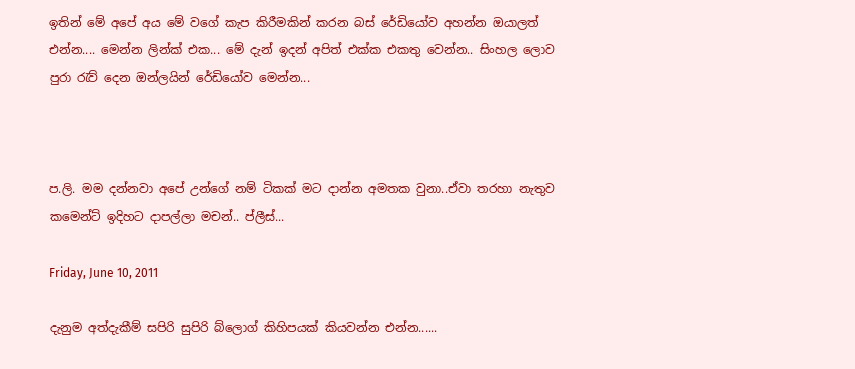ඉතින් මේ අපේ අය මේ වගේ කැප කිරීමකින් කරන බස් රේඩියෝව අහන්න ඔයාලත් එන්න.... මෙන්න ලින්ක් එක... මේ දැන් ඉදන් අපිත් එක්ක එකතු වෙන්න.. සිංහල ලොව පුරා රැව් දෙන ඔන්ලයින් රේඩියෝව මෙන්න...



ප.ලි. මම දන්නවා අපේ උන්ගේ නම් ටිකක් මට දාන්න අමතක වුනා..ඒවා තරහා නැතුව කමෙන්ට් ඉදිහට දාපල්ලා මචන්.. ප්ලීස්...

Friday, June 10, 2011

දැනුම අත්දැකීම් සපිරි සුපිරි බ්ලොග් කිහිපයක් කියවන්න එන්න......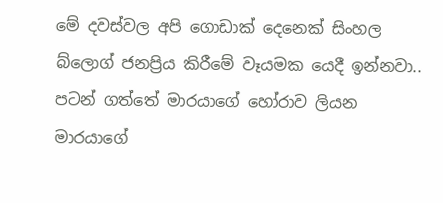මේ දවස්වල අපි ගොඩාක් දෙනෙක් සිංහල බ්ලොග් ජනප්‍රිය කිරීමේ වෑයමක යෙදී ඉන්නවා.. පටන් ගත්තේ මාරයාගේ හෝරාව ලියන මාරයාගේ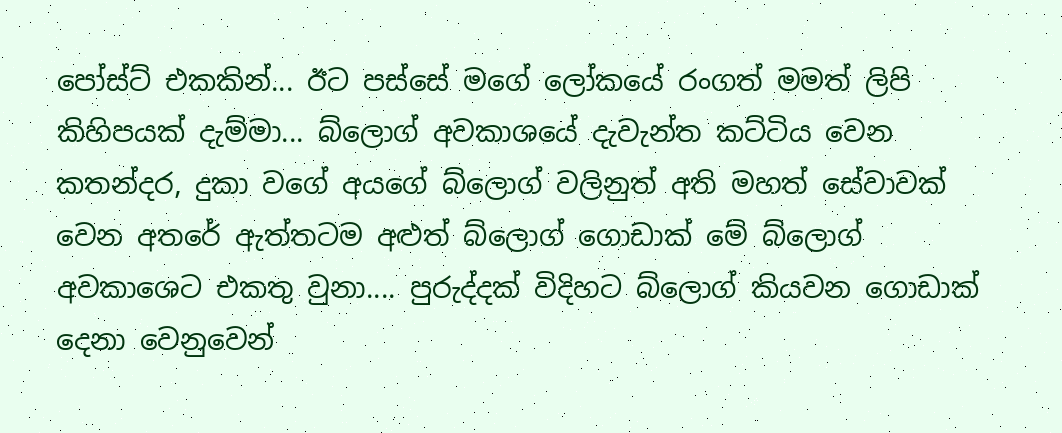පෝස්ට් එකකින්... ඊට පස්සේ මගේ ලෝකයේ රංගත් මමත් ලිපි කිහිපයක් දැම්මා... බ්ලොග් අවකාශයේ දැවැන්ත කට්ටිය වෙන කතන්දර, දුකා වගේ අයගේ බ්ලොග් වලිනුත් අති මහත් සේවාවක් වෙන අතරේ ඇත්තටම අළුත් බ්ලොග් ගොඩාක් මේ බ්ලොග් අවකාශෙට එකතු වුනා.... පුරුද්දක් විදිහට බ්ලොග් කියවන ගොඩාක් දෙනා වෙනුවෙන්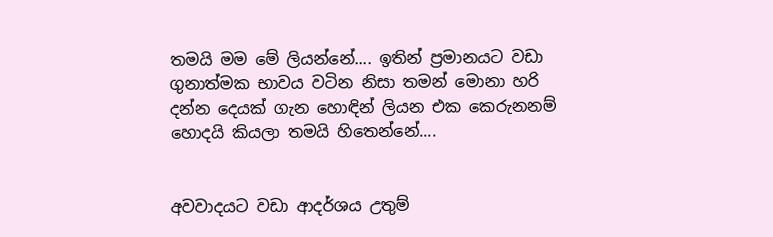තමයි මම මේ ලියන්නේ.... ඉතින් ප්‍රමානයට වඩා ගුනාත්මක භාවය වටින නිසා තමන් මොනා හරි දන්න දෙයක් ගැන හොඳින් ලියන එක කෙරුනනම් හොදයි කියලා තමයි හිතෙන්නේ....


අවවාදයට වඩා ආදර්ශය උතුම්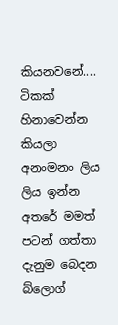කියනවනේ.... ටිකක් හිනාවෙන්න කියලා අනංමනං ලිය ලිය ඉන්න අතරේ මමත් පටන් ගත්තා දැනුම බෙදන බ්ලොග්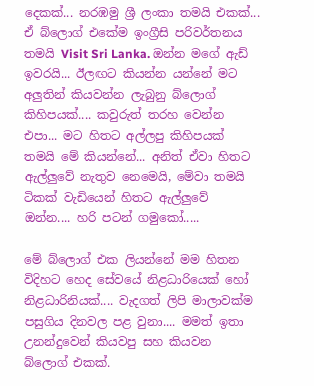දෙකක්... නරඹමු ශ්‍රී ලංකා තමයි එකක්... ඒ බ්ලොග් එකේම ඉංග්‍රීසි පරිවර්තනය තමයි Visit Sri Lanka. ඔන්න මගේ ඇඩ් ඉවරයි... ඊලඟට කියන්න යන්නේ මට අලුතින් කියවන්න ලැබුනු බ්ලොග් කිහිපයක්.... කවුරුත් තරහ වෙන්න එපා... මට හිතට අල්ලපු කිහිපයක් තමයි මේ කියන්නේ... අනිත් ඒවා හිතට ඇල්ලුවේ නැතුව නෙමෙයි, මේවා තමයි ටිකක් වැඩියෙන් හිතට ඇල්ලුවේ ඔන්න.... හරි පටන් ගමුකෝ.....

මේ බ්ලොග් එක ලියන්නේ මම හිතන විදිහට හෙද සේවයේ නිළධාරියෙක් හෝ නිළධාරිනියක්.... වැදගත් ලිපි මාලාවක්ම පසුගිය දිනවල පළ වුනා.... මමත් ඉතා උනන්දුවෙන් කියවපු සහ කියවන බ්ලොග් එකක්.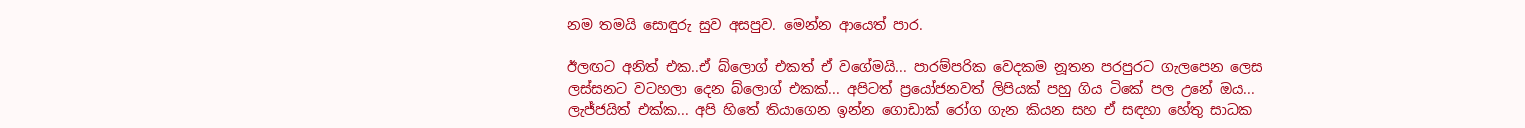නම තමයි සොඳුරු සුව අසපුව. මෙන්න ආයෙත් පාර.

ඊලඟට අනිත් එක..ඒ බ්ලොග් එකත් ඒ වගේමයි... පාරම්පරික වෙදකම නූතන පරපුරට ගැලපෙන ලෙස ලස්සනට වටහලා දෙන බ්ලොග් එකක්... අපිටත් ප්‍රයෝජනවත් ලිපියක් පහු ගිය ටිකේ පල උනේ ඔය... ලැජ්ජයිත් එක්ක... අපි හිතේ තියාගෙන ඉන්න ගොඩාක් රෝග ගැන කියන සහ ඒ සඳහා හේතු සාධක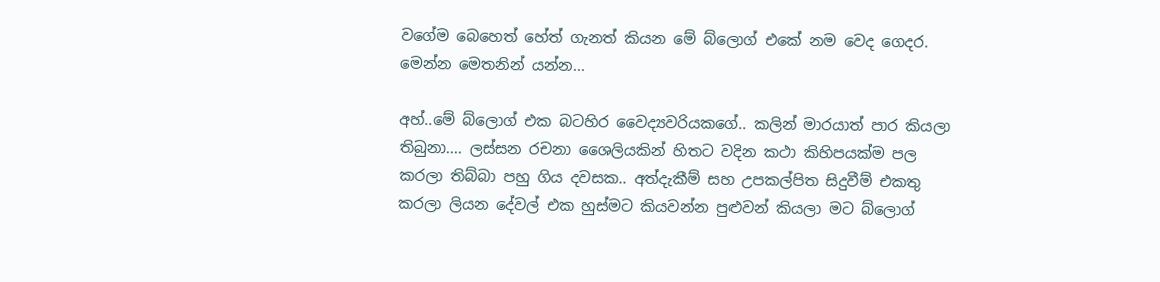වගේම බෙහෙත් හේත් ගැනත් කියන මේ බ්ලොග් එකේ නම වෙද ගෙදර. මෙන්න මෙතනින් යන්න...

අහ්..මේ බ්ලොග් එක බටහිර වෛද්‍යවරියකගේ.. කලින් මාරයාත් පාර කියලා තිබුනා.... ලස්සන රචනා ශෛලියකින් හිතට වදින කථා කිහිපයක්ම පල කරලා තිබ්බා පහු ගිය දවසක.. අත්දැකීම් සහ උපකල්පිත සිදුවීම් එකතු කරලා ලියන දේවල් එක හුස්මට කියවන්න පුළුවන් කියලා මට බ්ලොග්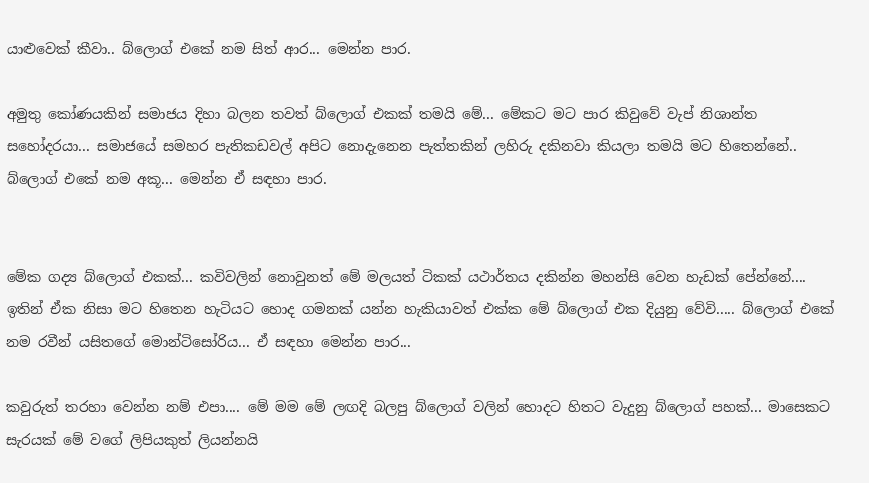යාළුවෙක් කීවා.. බ්ලොග් එකේ නම සිත් ආර... මෙන්න පාර.

අමුතු කෝණයකින් සමාජය දිහා බලන තවත් බ්ලොග් එකක් තමයි මේ... මේකට මට පාර කිවුවේ වැප් නිශාන්ත සහෝදරයා... සමාජයේ සමහර පැතිකඩවල් අපිට නොදැනෙන පැත්තකින් ලහිරු දකිනවා කියලා තමයි මට හිතෙන්නේ.. බ්ලොග් එකේ නම අකූ... මෙන්න ඒ සඳහා පාර.


මේක ගද්‍ය බ්ලොග් එකක්... කවිවලින් නොවුනත් මේ මලයත් ටිකක් යථාර්තය දකින්න මහන්සි වෙන හැඩක් පේන්නේ.... ඉතින් ඒක නිසා මට හිතෙන හැටියට හොද ගමනක් යන්න හැකියාවත් එක්ක මේ බ්ලොග් එක දියුනු වේවි..... බ්ලොග් එකේ නම රවීන් යසිතගේ මොන්ටිසෝරිය... ඒ සඳහා මෙන්න පාර...

කවුරුත් තරහා වෙන්න නම් එපා.... මේ මම මේ ලඟදි බලපු බ්ලොග් වලින් හොදට හිතට වැදුනු බ්ලොග් පහක්... මාසෙකට සැරයක් මේ වගේ ලිපියකුත් ලියන්නයි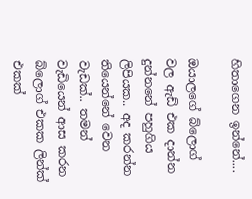හිතාගෙන ඉන්නේ....

ඔයාලගේ බ්ලොග් වල ඇඩ් එක දාන්න දුන්නනේ පහුගිය ලිපියක.. අද කරන්න තියෙන්නේ වෙන වැඩක්.. තමන් වැඩියෙන් ආස කරන බ්ලොග් එකක ලින්ක් එකක්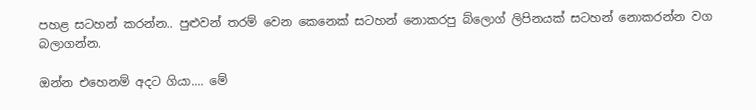පහළ සටහන් කරන්න.. පුළුවන් තරම් වෙන කෙනෙක් සටහන් නොකරපු බ්ලොග් ලිපිනයක් සටහන් නොකරන්න වග බලාගන්න.

ඔන්න එහෙනම් අදට ගියා.... මේ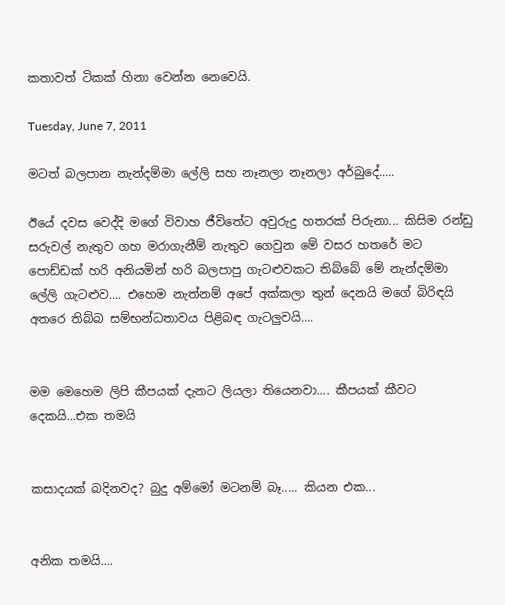කතාවත් ටිකක් හිනා වෙන්න නෙවෙයි.

Tuesday, June 7, 2011

මටත් බලපාන නැන්දම්මා ලේලි සහ නෑනලා නෑනලා අර්බුදේ.....

ඊයේ දවස වෙද්දි මගේ විවාහ ජීවිතේට අවුරුදු හතරක් පිරුනා... කිසිම රන්ඩු සරුවල් නැතුව ගහ මරාගැනීම් නැතුව ගෙවුන මේ වසර හතරේ මට පොඩ්ඩක් හරි අනියමින් හරි බලපාපු ගැටළුවකට තිබ්බේ මේ නැන්දම්මා ලේලි ගැටළුව.... එහෙම නැත්නම් අපේ අක්කලා තුන් දෙනයි මගේ බිරිඳයි අතරෙ තිබ්බ සම්භන්ධතාවය පිළිබඳ ගැටලුවයි....


මම මෙහෙම ලිපි කීපයක් දැනට ලියලා තියෙනවා.... කීපයක් කීවට දෙකයි...එක තමයි


කසාදයක් බදිනවද? බුදු අම්මෝ මටනම් බෑ..... කියන එක...


අනික තමයි....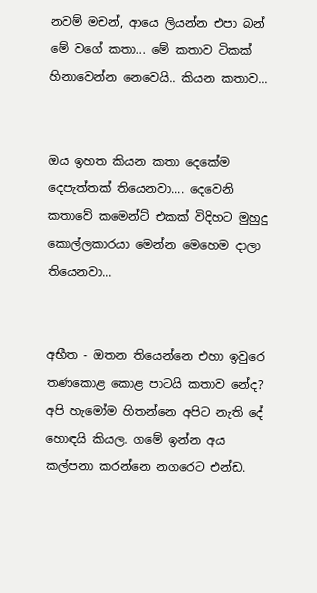නවම් මචන්, ආයෙ ලියන්න එපා බන් මේ වගේ කතා... මේ කතාව ටිකක් හිනාවෙන්න නෙවෙයි.. කියන කතාව...


ඔය ඉහත කියන කතා දෙකේම දෙපැත්තක් තියෙනවා.... දෙවෙනි කතාවේ කමෙන්ට් එකක් විදිහට මුහුදු කොල්ලකාරයා මෙන්න මෙහෙම දාලා තියෙනවා...


අභීත - ඔතන තියෙන්නෙ එහා ඉවුරෙ තණකොළ කොළ පාටයි කතාව නේද? අපි හැමෝම හිතන්නෙ අපිට නැති දේ හොඳයි කියල. ගමේ ඉන්න අය කල්පනා කරන්නෙ නගරෙට එන්ඩ.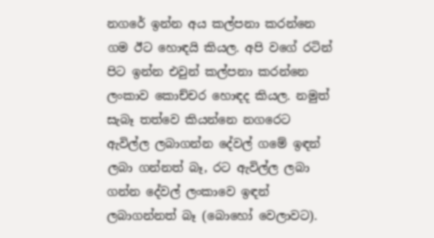නගරේ ඉන්න අය කල්පනා කරන්නෙ ගම ඊට හොඳයි කියල. අපි වගේ රටින් පිට ඉන්න එවුන් කල්පනා කරන්නෙ ලංකාව කොච්චර හොඳද කියල. නමුත් සැබෑ තත්වෙ කියන්නෙ නගරෙට ඇවිල්ල ලබාගන්න දේවල් ගමේ ඉඳන් ලබා ගන්නත් බෑ, රට ඇවිල්ල ලබා ගන්න දේවල් ලංකාවෙ ඉඳන් ලබාගන්නත් බෑ (බොහෝ වෙලාවට).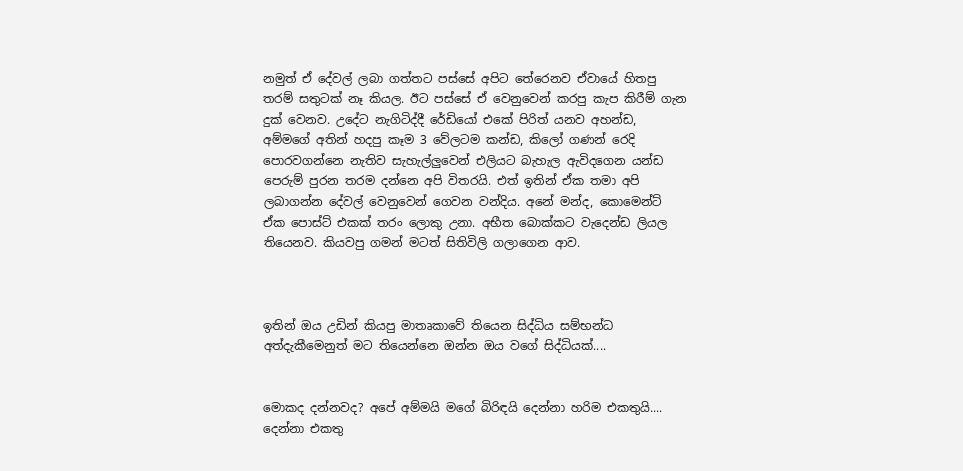නමුත් ඒ දේවල් ලබා ගත්තට පස්සේ අපිට තේරෙනව ඒවායේ හිතපු තරම් සතුටක් නෑ කියල. ඊට පස්සේ ඒ වෙනුවෙන් කරපු කැප කිරීම් ගැන දුක් වෙනව. උදේට නැගිටිද්දී රේඩියෝ එකේ පිරිත් යනව අහන්ඩ, අම්මගේ අතින් හදපු කෑම 3 වේලටම කන්ඩ, කිලෝ ගණන් රෙදි පොරවගන්නෙ නැතිව සැහැල්ලුවෙන් එලියට බැහැල ඇවිදගෙන යන්ඩ පෙරුම් පුරන තරම දන්නෙ අපි විතරයි. එත් ඉතින් ඒක තමා අපි ලබාගන්න දේවල් වෙනුවෙන් ගෙවන වන්දිය. අනේ මන්ද, කොමෙන්ට් ඒක පොස්ට් එකක් තරං ලොකු උනා. අභීත බොක්කට වැදෙන්ඩ ලියල තියෙනව. කියවපු ගමන් මටත් සිතිවිලි ගලාගෙන ආව.



ඉතින් ඔය උඩින් කියපු මාතෘකාවේ තියෙන සිද්ධිය සම්භන්ධ අත්දැකීමෙනුත් මට තියෙන්නෙ ඔන්න ඔය වගේ සිද්ධියක්....


මොකද දන්නවද? අපේ අම්මයි මගේ බිරිඳයි දෙන්නා හරිම එකතුයි.... දෙන්නා එකතු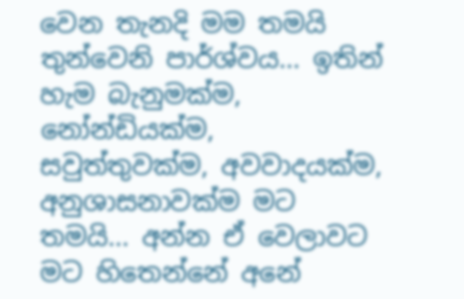වෙන තැනදි මම තමයි තුන්වෙනි පාර්ශ්වය... ඉතින් හැම බැනුමක්ම, නෝන්ඩියක්ම, සවුත්තුවක්ම, අවවාදයක්ම, අනුශාසනාවක්ම මට තමයි... අන්න ඒ වෙලාවට මට හිතෙන්නේ අනේ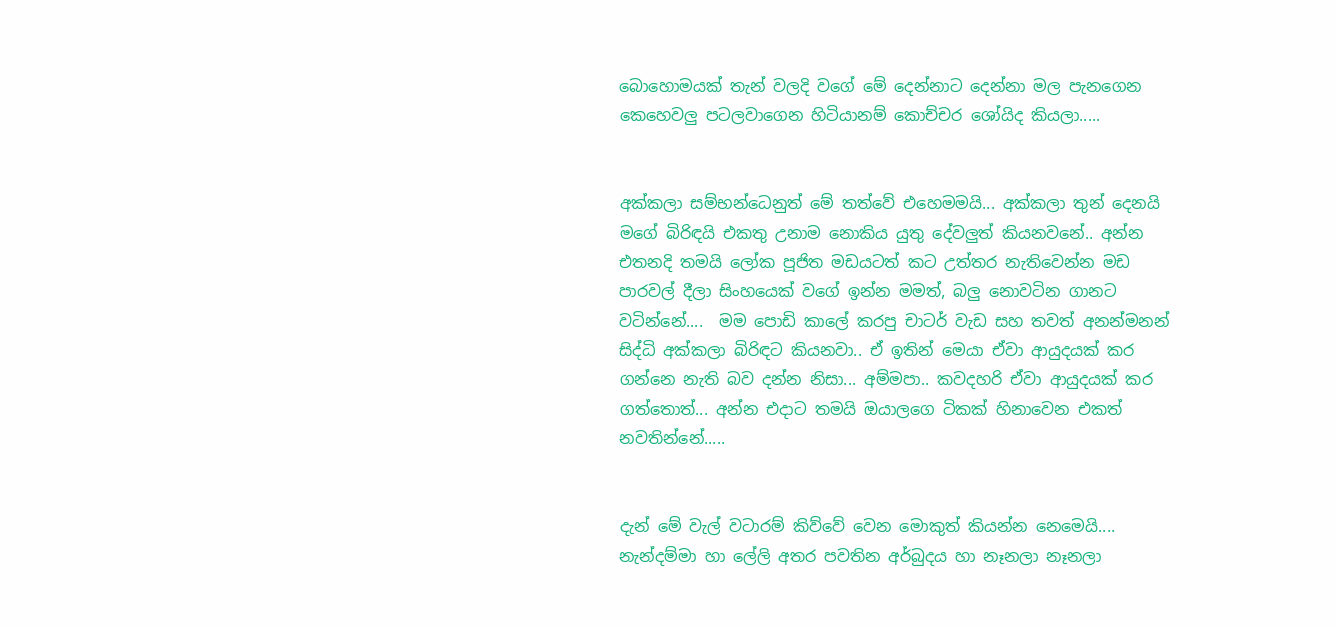බොහොමයක් තැන් වලදි වගේ මේ දෙන්නාට දෙන්නා මල පැනගෙන කෙහෙවලු පටලවාගෙන හිටියානම් කොච්චර ශෝයිද කියලා.....


අක්කලා සම්භන්ධෙනුත් මේ තත්වේ එහෙමමයි... අක්කලා තුන් දෙනයි මගේ බිරිඳයි එකතු උනාම නොකිය යුතු දේවලුත් කියනවනේ.. අන්න එතනදි තමයි ලෝක පූජිත මඩයටත් කට උත්තර නැතිවෙන්න මඩ පාරවල් දීලා සිංහයෙක් වගේ ඉන්න මමත්, බලු නොවටින ගානට වටින්නේ....  මම පොඩි කාලේ කරපු චාටර් වැඩ සහ තවත් අනන්මනන් සිද්ධි අක්කලා බිරිඳට කියනවා.. ඒ ඉතින් මෙයා ඒවා ආයුදයක් කර ගන්නෙ නැති බව දන්න නිසා... අම්මපා.. කවදහරි ඒවා ආයුදයක් කර ගත්තොත්... අන්න එදාට තමයි ඔයාලගෙ ටිකක් හිනාවෙන එකත් නවතින්නේ.....


දැන් මේ වැල් වටාරම් කිව්වේ වෙන මොකුත් කියන්න නෙමෙයි.... නැන්දම්මා හා ලේලි අතර පවතින අර්බුදය හා නෑනලා නෑනලා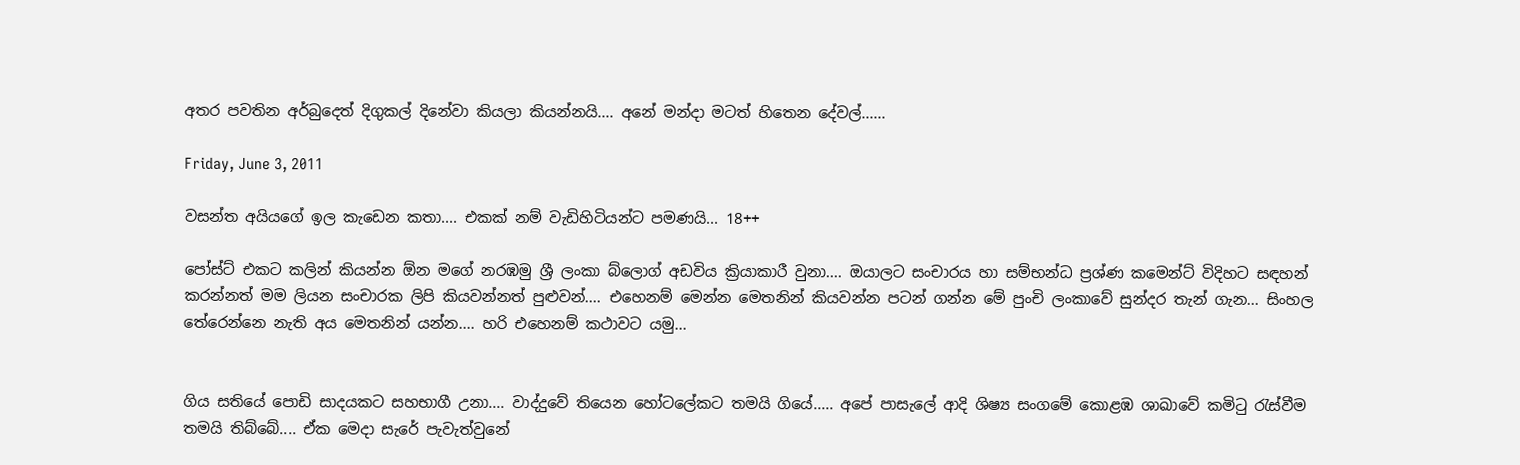අතර පවතින අර්බුදෙත් දිගුකල් දිනේවා කියලා කියන්නයි.... අනේ මන්දා මටත් හිතෙන දේවල්......

Friday, June 3, 2011

වසන්ත අයියගේ ඉල කැඩෙන කතා.... එකක් නම් වැඩිහිටියන්ට පමණයි... 18++

පෝස්ට් එකට කලින් කියන්න ඕන මගේ නරඹමු ශ්‍රී ලංකා බ්ලොග් අඩවිය ක්‍රියාකාරී වුනා.... ඔයාලට සංචාරය හා සම්භන්ධ ප්‍රශ්ණ කමෙන්ට් විදිහට සඳහන් කරන්නත් මම ලියන සංචාරක ලිපි කියවන්නත් පුළුවන්.... එහෙනම් මෙන්න මෙතනින් කියවන්න පටන් ගන්න මේ පුංචි ලංකාවේ සුන්දර තැන් ගැන... සිංහල තේරෙන්නෙ නැති අය මෙතනින් යන්න.... හරි එහෙනම් කථාවට යමු...


ගිය සතියේ පොඩි සාදයකට සහභාගී උනා.... වාද්දුවේ තියෙන හෝටලේකට තමයි ගියේ..... අපේ පාසැලේ ආදි ශිෂ්‍ය සංගමේ කොළඹ ශාඛාවේ කමිටු රැස්වීම තමයි තිබ්බේ.... ඒක මෙදා සැරේ පැවැත්වුනේ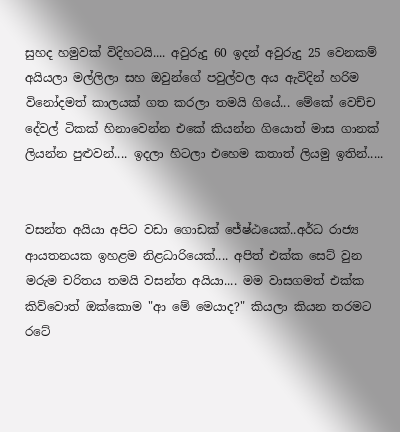සුහද හමුවක් විදිහටයි.... අවුරුදු 60 ඉදන් අවුරුදු 25 වෙනකම් අයියලා මල්ලිලා සහ ඔවුන්ගේ පවුල්වල අය ඇවිදින් හරිම විනෝදමත් කාලයක් ගත කරලා තමයි ගියේ... මේකේ වෙච්ච දේවල් ටිකක් හිනාවෙන්න එකේ කියන්න ගියොත් මාස ගානක් ලියන්න පුළුවන්.... ඉදලා හිටලා එහෙම කතාත් ලියමු ඉතින්.....


වසන්ත අයියා අපිට වඩා ගොඩක් ජේෂ්ඨයෙක්..අර්ධ රාජ්‍ය ආයතනයක ඉහළම නිළධාරියෙක්.... අපිත් එක්ක සෙට් වුන මරුම චරිතය තමයි වසන්ත අයියා.... මම වාසගමත් එක්ක කිව්වොත් ඔක්කොම "ආ මේ මෙයාද?" කියලා කියන තරමට රටේ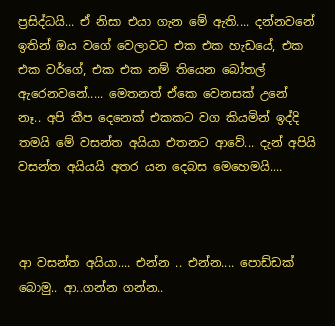ප්‍රසිද්ධයි... ඒ නිසා එයා ගැන මේ ඇති.... දන්නවනේ ඉතින් ඔය වගේ වෙලාවට එක එක හැඩයේ, එක එක වර්ගේ, එක එක නම් තියෙන බෝතල් ඇරෙනවනේ..... මෙතනත් ඒකෙ වෙනසක් උනේ නෑ.. අපි කීප දෙනෙක් එකකට වග කියමින් ඉද්දි තමයි මේ වසන්ත අයියා එතනට ආවේ... දැන් අපියි වසන්ත අයියයි අතර යන දෙබස මෙහෙමයි....



ආ වසන්ත අයියා.... එන්න .. එන්න.... පොඩ්ඩක් බොමු.. ආ..ගන්න ගන්න..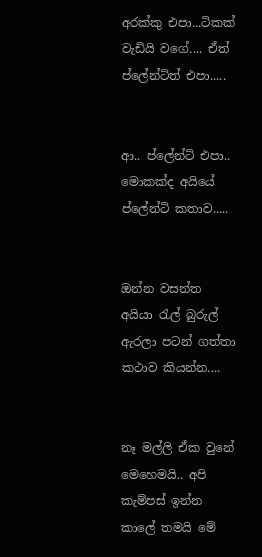අරක්කු එපා...ටිකක් වැඩියි වගේ.... ඒත් ප්ලේන්ටිත් එපා.....


ආ.. ප්ලේන්ටි එපා.. මොකක්ද අයියේ ප්ලේන්ටි කතාව.....


ඔන්න වසන්ත අයියා රැල් බුරුල් ඇරලා පටන් ගත්තා කථාව කියන්න....


නෑ මල්ලි ඒක වුනේ මෙහෙමයි.. අපි කැම්පස් ඉන්න කාලේ තමයි මේ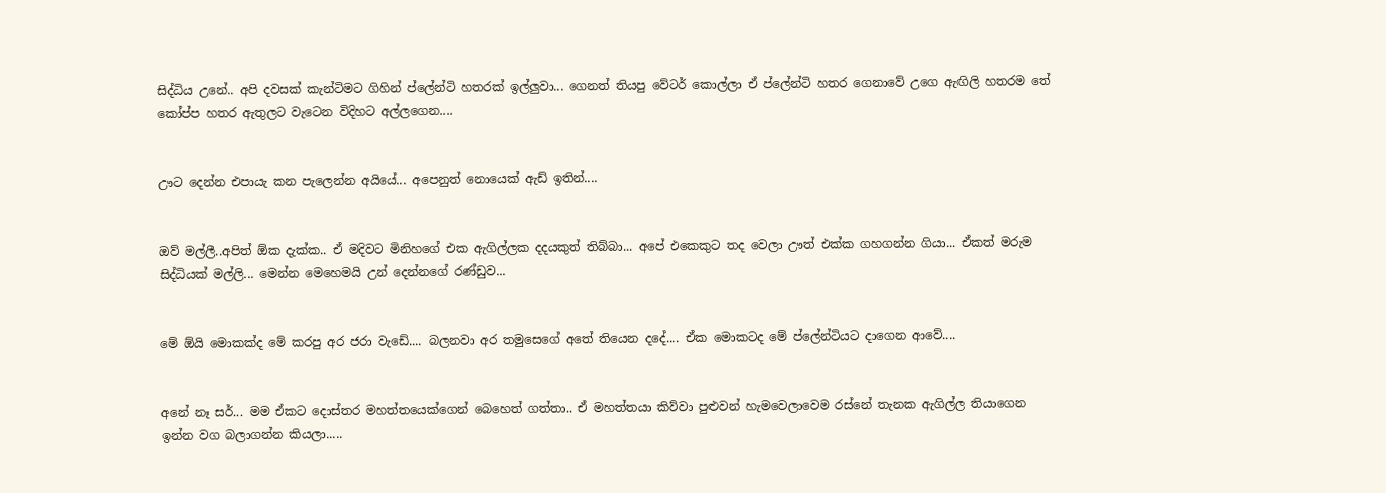සිද්ධිය උනේ.. අපි දවසක් කැන්ටිමට ගිහින් ප්ලේන්ටි හතරක් ඉල්ලුවා... ගෙනත් තියපු වේටර් කොල්ලා ඒ ප්ලේන්ටි හතර ගෙනාවේ උගෙ ඇඟිලි හතරම තේ කෝප්ප හතර ඇතුලට වැටෙන විදිහට අල්ලගෙන....


ඌට දෙන්න එපායැ කන පැලෙන්න අයියේ... අපෙනුත් නොයෙක් ඇඩ් ඉතින්....


ඔව් මල්ලී..අපිත් ඕක දැක්ක.. ඒ මදිවට මිනිහගේ එක ඇගිල්ලක දදයකුත් තිබ්බා... අපේ එකෙකුට තද වෙලා ඌත් එක්ක ගහගන්න ගියා... ඒකත් මරුම සිද්ධියක් මල්ලි... මෙන්න මෙහෙමයි උන් දෙන්නගේ රණ්ඩුව...


මේ ඕයි මොකක්ද මේ කරපු අර ජරා වැඩේ.... බලනවා අර තමුසෙගේ අතේ තියෙන දදේ.... ඒක මොකටද මේ ප්ලේන්ටියට දාගෙන ආවේ....


අනේ නෑ සර්... මම ඒකට දොස්තර මහත්තයෙක්ගෙන් බෙහෙත් ගත්තා.. ඒ මහත්තයා කිව්වා පුළුවන් හැමවෙලාවෙම රස්නේ තැනක ඇගිල්ල තියාගෙන ඉන්න වග බලාගන්න කියලා.....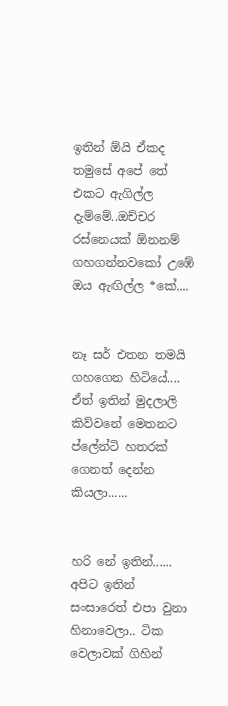ඉතින් ඕයි ඒකද තමුසේ අපේ තේ එකට ඇගිල්ල දැම්මේ..ඔච්චර රස්නෙයක් ඕනනම් ගහගන්නවකෝ උඹේ ඔය ඇඟිල්ල *කේ....


නෑ සර් එතන තමයි ගහගෙන හිටියේ.... ඒත් ඉතින් මුදලාලි කිව්වනේ මෙතනට ප්ලේන්ටි හතරක් ගෙනත් දෙන්න කියලා......


හරි නේ ඉතින්...... අපිට ඉතින් සංසාරෙත් එපා වුනා හිනාවෙලා.. ටික වෙලාවක් ගිහින්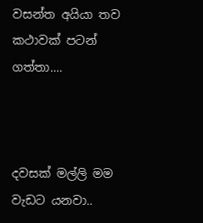වසන්ත අයියා තව කථාවක් පටන් ගත්තා....



දවසක් මල්ලි මම වැඩට යනවා..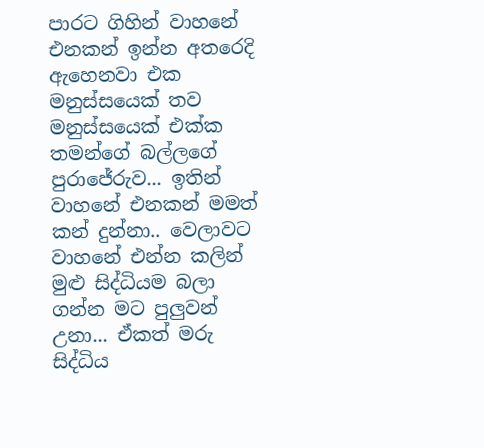පාරට ගිහින් වාහනේ එනකන් ඉන්න අතරෙදි ඇහෙනවා එක මනුස්සයෙක් තව මනුස්සයෙක් එක්ක තමන්ගේ බල්ලගේ පුරාජේරුව... ඉතින් වාහනේ එනකන් මමත් කන් දුන්නා.. වෙලාවට වාහනේ එන්න කලින් මුළු සිද්ධියම බලා ගන්න මට පුලුවන් උනා... ඒකත් මරු සිද්ධිය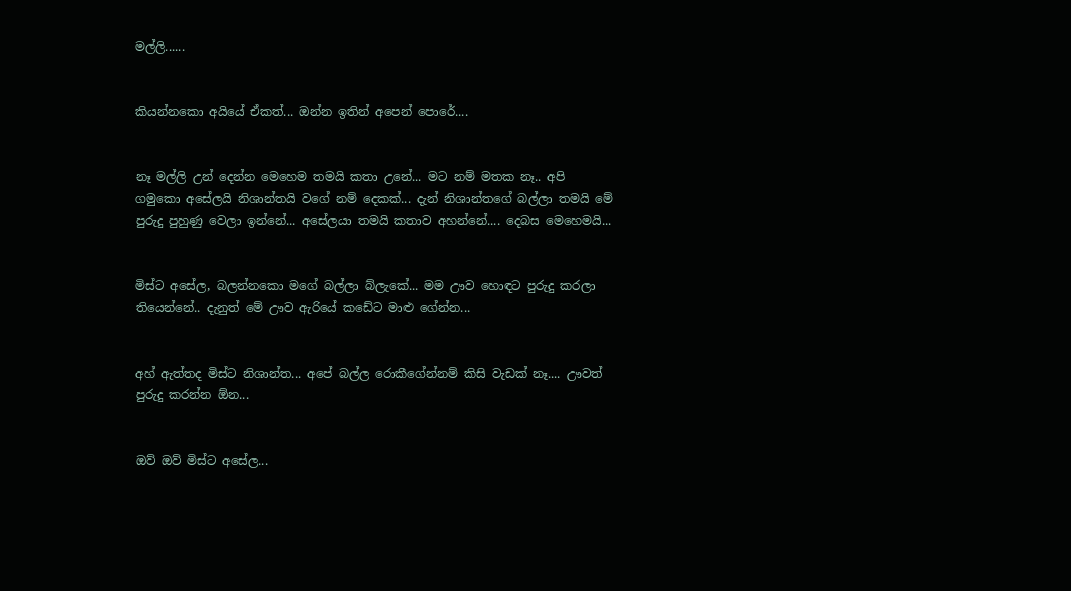මල්ලි......


කියන්නකො අයියේ ඒකත්... ඔන්න ඉතින් අපෙන් පොරේ....


නෑ මල්ලි උන් දෙන්න මෙහෙම තමයි කතා උනේ... මට නම් මතක නෑ.. අපි ගමුකො අසේලයි නිශාන්තයි වගේ නම් දෙකක්... දැන් නිශාන්තගේ බල්ලා තමයි මේ පුරුදු පුහුණු වෙලා ඉන්නේ... අසේලයා තමයි කතාව අහන්නේ.... දෙබස මෙහෙමයි...


මිස්ට අසේල, බලන්නකො මගේ බල්ලා බ්ලැකේ... මම ඌව හොඳට පුරුදු කරලා තියෙන්නේ.. දැනුත් මේ ඌව ඇරියේ කඩේට මාළු ගේන්න...


අහ් ඇත්තද මිස්ට නිශාන්ත... අපේ බල්ල රොකීගේන්නම් කිසි වැඩක් නෑ.... ඌවත් පුරුදු කරන්න ඕන...


ඔව් ඔව් මිස්ට අසේල...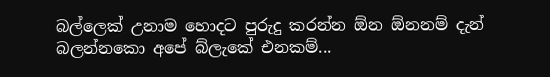බල්ලෙක් උනාම හොදට පුරුදු කරන්න ඕන ඕනනම් දැන් බලන්නකො අපේ බ්ලැකේ එනකම්...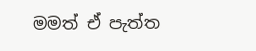මමත් ඒ පැත්ත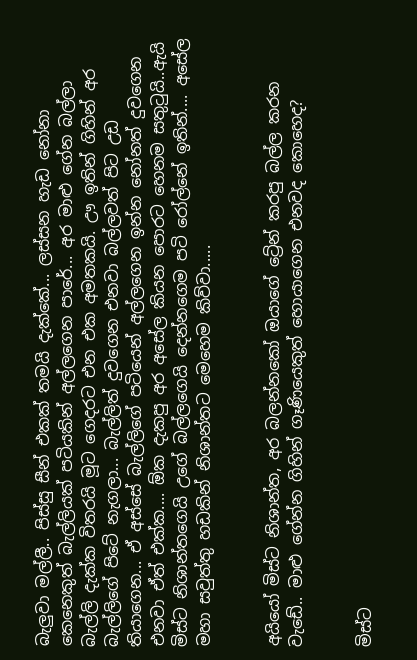බැලුවා මල්ලී.. පිස්සු සීන් එකක් තමයි දැක්කේ... ලස්සන හැඩ නෝනා කෙනෙකුත් බැල්ලියක් පටියකින් අල්ලගෙන පාරේ... අර මාළු ගේන බල්ලා බැල්ලි දැක්ක විතරයි මූට ගෙදරට එන එක අමතකයි. ඌ ඉතින් ගිහින් අර බැල්ලිගේ පිටේ නැගලා... බැල්ලිත් දුවගෙන එනවා බල්ලවත් පිට උඩ තියාගෙන... ඒ අස්සේ බැල්ලිගේ පටියෙන් අල්ලගෙන ඉන්න නෝනත් දුවගෙන එනවා ඒත් එක්ක.... ඕක දැකපු අර අසේල කියන පොරට හෙනම සතුටුයි..ඇයි මිස්ට නිශාන්තගෙයි උගේ බල්ලගෙයි දෙන්නගෙම පටි රෝල්නේ ඉතින්.... අසේල මහා සවුත්තු හඩකින් නිශාන්තට මෙහෙම කිව්වා.....


අයියෝ මිස්ට නිශාන්ත, අර බලන්නකෝ ඔයාගේ ට්‍රේන් කරපු බල්ල කරන වැඩේ.. මාළු ගේන්න ගිහින් ගෑණියෙකුත් හොයාගෙන එනවද කොහෙද?


මිස්ට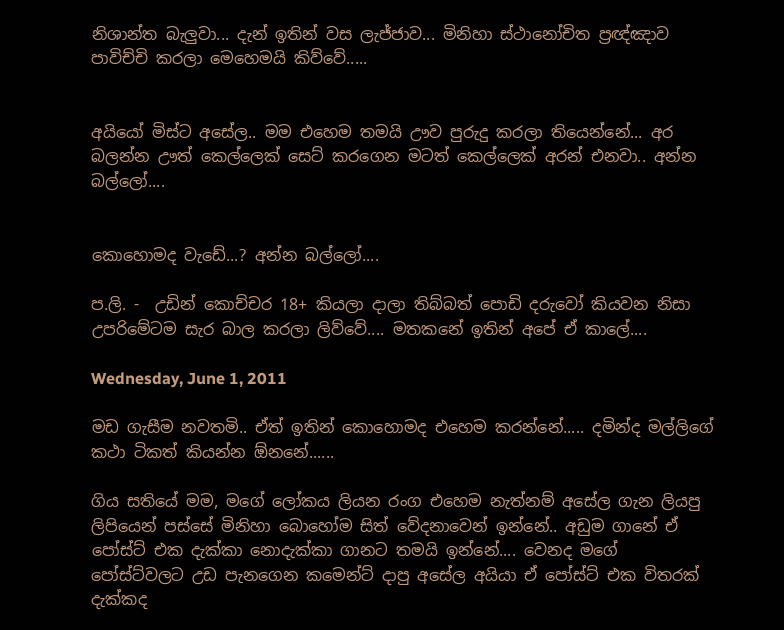නිශාන්ත බැලුවා... දැන් ඉතින් වස ලැජ්ජාව... මිනිහා ස්ථානෝචිත ප්‍රඥ්ඤාව පාවිච්චි කරලා මෙහෙමයි කිව්වේ.....


අයියෝ මිස්ට අසේල.. මම එහෙම තමයි ඌව පුරුදු කරලා තියෙන්නේ... අර බලන්න ඌත් කෙල්ලෙක් සෙට් කරගෙන මටත් කෙල්ලෙක් අරන් එනවා.. අන්න බල්ලෝ....


කොහොමද වැඩේ...? අන්න බල්ලෝ....

ප.ලි. -  උඩින් කොච්චර 18+ කියලා දාලා තිබ්බත් පොඩි දරුවෝ කියවන නිසා උපරිමේටම සැර බාල කරලා ලිව්වේ.... මතකනේ ඉතින් අපේ ඒ කාලේ....

Wednesday, June 1, 2011

මඩ ගැසීම නවතමි.. ඒත් ඉතින් කොහොමද එහෙම කරන්නේ..... දමින්ද මල්ලිගේ කථා ටිකත් කියන්න ඕනනේ......

ගිය සතියේ මම, මගේ ලෝකය ලියන රංග එහෙම නැත්නම් අසේල ගැන ලියපු ලිපියෙන් පස්සේ මිනිහා බොහෝම සිත් වේදනාවෙන් ඉන්නේ.. අඩුම ගානේ ඒ පෝස්ට් එක දැක්කා නොදැක්කා ගානට තමයි ඉන්නේ.... වෙනද මගේ පෝස්ට්වලට උඩ පැනගෙන කමෙන්ට් දාපු අසේල අයියා ඒ පෝස්ට් එක විතරක් දැක්කද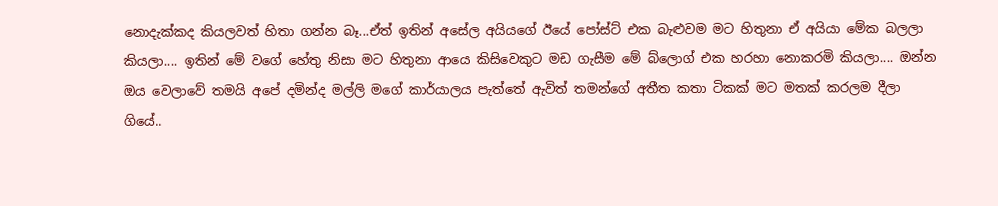නොදැක්කද කියලවත් හිතා ගන්න බෑ...ඒත් ඉතින් අසේල අයියගේ ඊයේ පෝස්ට් එක බැළුවම මට හිතුනා ඒ අයියා මේක බලලා කියලා.... ඉතින් මේ වගේ හේතු නිසා මට හිතුනා ආයෙ කිසිවෙකුට මඩ ගැසීම මේ බ්ලොග් එක හරහා නොකරමි කියලා.... ඔන්න ඔය වෙලාවේ තමයි අපේ දමින්ද මල්ලි මගේ කාර්යාලය පැත්තේ ඇවිත් තමන්ගේ අතීත කතා ටිකක් මට මතක් කරලම දීලා ගියේ..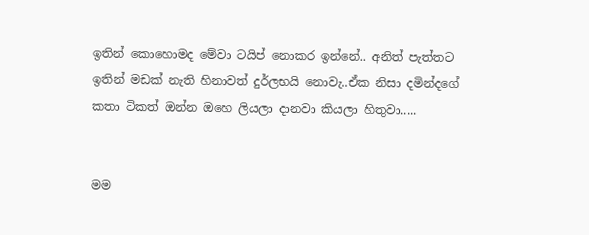ඉතින් කොහොමද මේවා ටයිප් නොකර ඉන්නේ.. අනිත් පැත්තට ඉතින් මඩක් නැති හිනාවත් දුර්ලභයි නොවැ..ඒක නිසා දමින්දගේ කතා ටිකත් ඔන්න ඔහෙ ලියලා දානවා කියලා හිතුවා.....


මම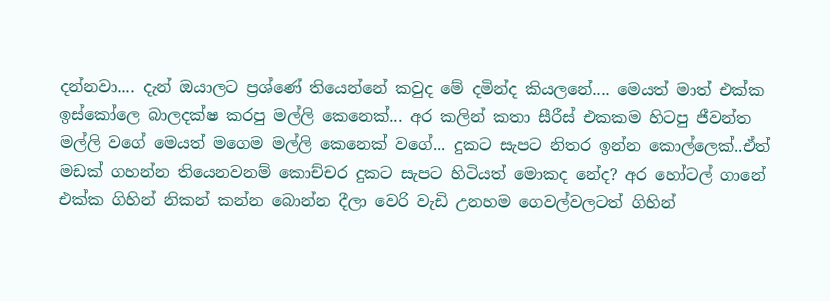දන්නවා.... දැන් ඔයාලට ප්‍රශ්ණේ තියෙන්නේ කවුද මේ දමින්ද කියලනේ.... මෙයත් මාත් එක්ක ඉස්කෝලෙ බාලදක්ෂ කරපු මල්ලි කෙනෙක්... අර කලින් කතා සීරීස් එකකම හිටපු ජීවන්ත මල්ලි වගේ මෙයත් මගෙම මල්ලි කෙනෙක් වගේ... දුකට සැපට නිතර ඉන්න කොල්ලෙක්..ඒත් මඩක් ගහන්න තියෙනවනම් කොච්චර දුකට සැපට හිටියත් මොකද නේද? අර හෝටල් ගානේ එක්ක ගිහින් නිකන් කන්න බොන්න දීලා වෙරි වැඩි උනහම ගෙවල්වලටත් ගිහින්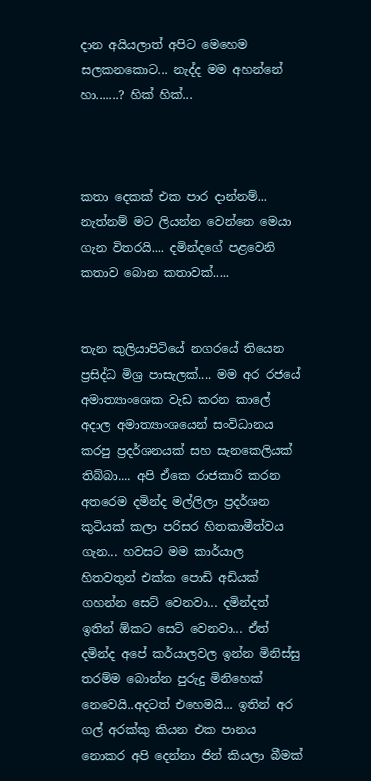දාන අයියලාත් අපිට මෙහෙම සලකනකොට... නැද්ද මම අහන්නේ හා.......? හික් හික්...



කතා දෙකක් එක පාර දාන්නම්... නැත්නම් මට ලියන්න වෙන්නෙ මෙයා ගැන විතරයි.... දමින්දගේ පළවෙනි කතාව බොන කතාවක්.....


තැන කුලියාපිටියේ නගරයේ තියෙන ප්‍රසිද්ධ මිශ්‍ර පාසැලක්.... මම අර රජයේ අමාත්‍යාංශෙක වැඩ කරන කාලේ අදාල අමාත්‍යාංශයෙන් සංවිධානය කරපු ප්‍රදර්ශනයක් සහ සැනකෙලියක් තිබ්බා.... අපි ඒකෙ රාජකාරි කරන අතරෙම දමින්ද මල්ලිලා ප්‍රදර්ශන කුටියක් කලා පරිසර හිතකාමීත්වය ගැන... හවසට මම කාර්යාල හිතවතුන් එක්ක පොඩි අඩියක් ගහන්න සෙට් වෙනවා... දමින්දත් ඉතින් ඕකට සෙට් වෙනවා... ඒත් දමින්ද අපේ කර්යාලවල ඉන්න මිනිස්සු තරම්ම බොන්න පුරුදු මිනිහෙක් නෙවෙයි..අදටත් එහෙමයි... ඉතින් අර ගල් අරක්කු කියන එක පානය නොකර අපි දෙන්නා ජින් කියලා බීමක්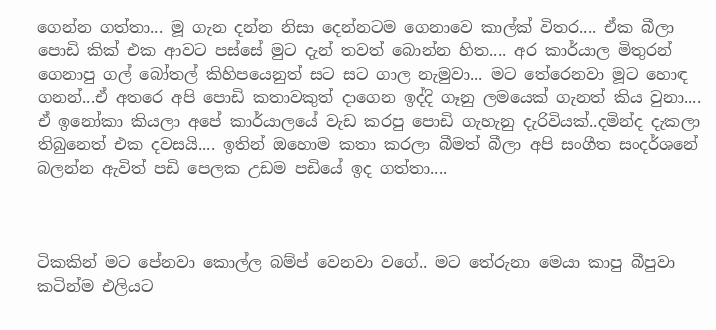ගෙන්න ගත්තා... මූ ගැන දන්න නිසා දෙන්නටම ගෙනාවෙ කාල්ක් විතර.... ඒක බීලා පොඩි කික් එක ආවට පස්සේ මුට දැන් තවත් බොන්න හිත.... අර කාර්යාල මිතුරන් ගෙනාපු ගල් බෝතල් කිහිපයෙනුත් සට සට ගාල නැමුවා... මට තේරෙනවා මූට හොඳ ගනන්...ඒ අතරෙ අපි පොඩි කතාවකුත් දාගෙන ඉද්දි ගෑනු ලමයෙක් ගැනත් කිය වුනා.... ඒ ඉනෝකා කියලා අපේ කාර්යාලයේ වැඩ කරපු පොඩි ගැහැනු දැරිවියක්..දමින්ද දැකලා තිබුනෙත් එක දවසයි.... ඉතින් ඔහොම කතා කරලා බීමත් බීලා අපි සංගීත සංදර්ශනේ බලන්න ඇවිත් පඩි පෙලක උඩම පඩියේ ඉද ගත්තා....



ටිකකින් මට පේනවා කොල්ල බම්ප් වෙනවා වගේ.. මට තේරුනා මෙයා කාපු බීපුවා කටින්ම එලියට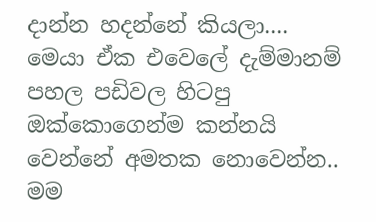දාන්න හදන්නේ කියලා.... මෙයා ඒක එවෙලේ දැම්මානම් පහල පඩිවල හිටපු ඔක්කොගෙන්ම කන්නයි වෙන්නේ අමතක නොවෙන්න.. මම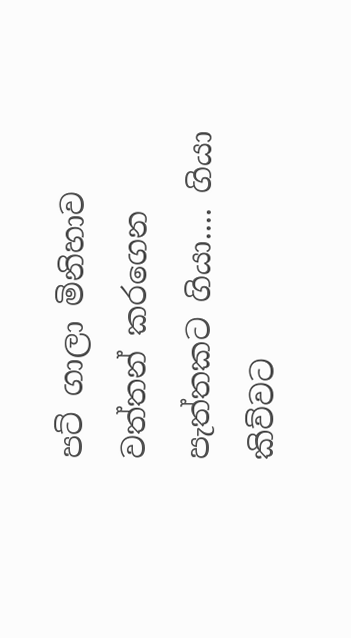පට් ගාලා මිනිහාව වත්තන් කරගෙන පැත්තකට ගියා.... ගියා කිව්වට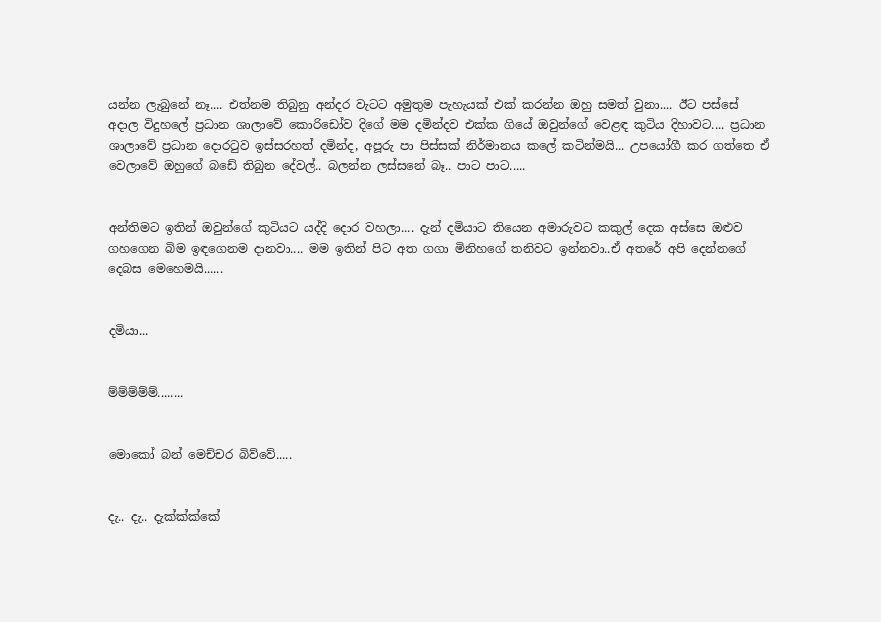යන්න ලැබුනේ නෑ.... එත්නම තිබුනු අන්දර වැටට අමුතුම පැහැයක් එක් කරන්න ඔහු සමත් වුනා.... ඊට පස්සේ අදාල විදුහලේ ප්‍රධාන ශාලාවේ කොරිඩෝව දිගේ මම දමින්දව එක්ක ගියේ ඔවුන්ගේ වෙළඳ කුටිය දිහාවට.... ප්‍රධාන ශාලාවේ ප්‍රධාන දොරටුව ඉස්සරහත් දමින්ද, අපූරු පා පිස්සක් නිර්මානය කලේ කටින්මයි... උපයෝගී කර ගත්තෙ ඒ වෙලාවේ ඔහුගේ බඩේ තිබුන දේවල්.. බලන්න ලස්සනේ බෑ.. පාට පාට.....


අන්තිමට ඉතින් ඔවුන්ගේ කුටියට යද්දි දොර වහලා.... දැන් දමියාට තියෙන අමාරුවට කකුල් දෙක අස්සෙ ඔළුව ගහගෙන බිම ඉඳගෙනම දානවා.... මම ඉතින් පිට අත ගගා මිනිහගේ තනිවට ඉන්නවා..ඒ අතරේ අපි දෙන්නගේ දෙබස මෙහෙමයි......


දමියා...


ම්ම්ම්ම්ම්........


මොකෝ බන් මෙච්චර බිව්වේ.....


දැ.. දැ.. දැක්ක්ක්කේ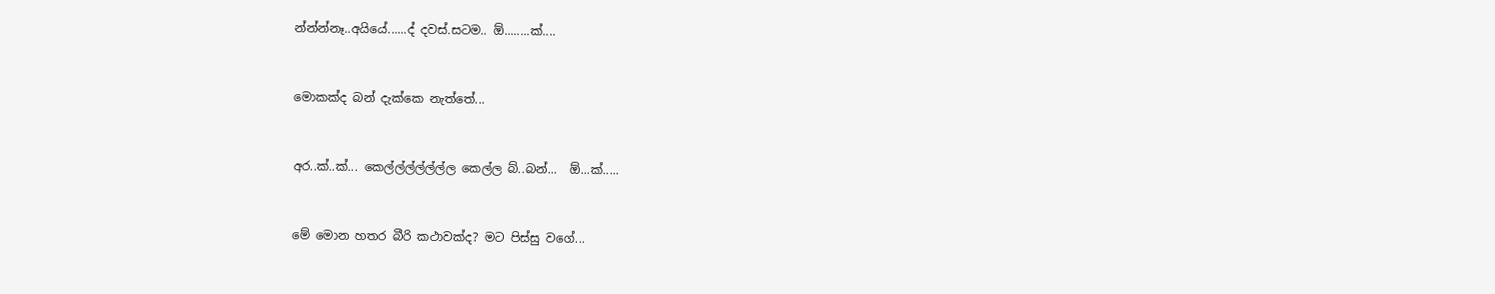න්න්න්නෑ..අයියේ......ද් දවස්.සටම.. ඕ........ක්....


මොකක්ද බන් දැක්කෙ නැත්තේ...


අර..ක්..ක්... කෙල්ල්ල්ල්ල්ල්ල කෙල්ල බ්..බන්...  ඕ...ක්.....


මේ මොන හතර බීරි කථාවක්ද? මට පිස්සු වගේ...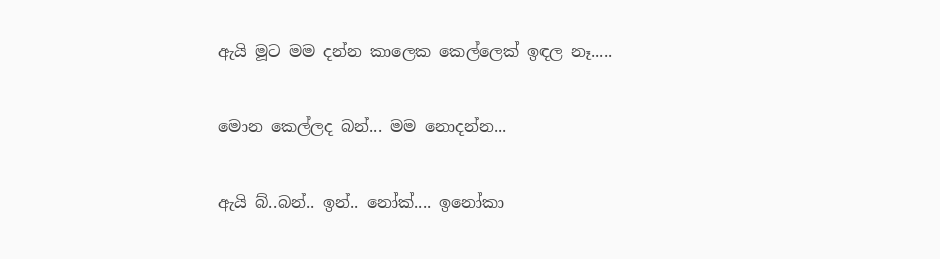ඇයි මූට මම දන්න කාලෙක කෙල්ලෙක් ඉඳල නෑ.....


මොන කෙල්ලද බන්... මම නොදන්න...


ඇයි බ්..බන්.. ඉන්.. නෝක්.... ඉනෝකා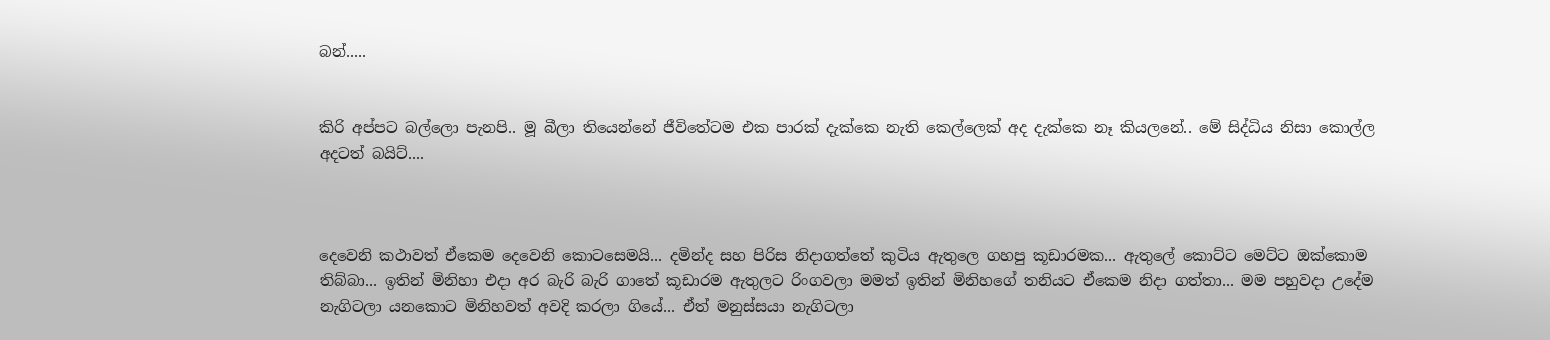බන්.....


කිරි අප්පට බල්ලො පැනපි.. මූ බීලා තියෙන්නේ ජීවිතේටම එක පාරක් දැක්කෙ නැති කෙල්ලෙක් අද දැක්කෙ නෑ කියලනේ.. මේ සිද්ධිය නිසා කොල්ල අදටත් බයිට්....



දෙවෙනි කථාවත් ඒකෙම දෙවෙනි කොටසෙමයි... දමින්ද සහ පිරිස නිදාගත්තේ කුටිය ඇතුලෙ ගහපු කූඩාරමක... ඇතුලේ කොට්ට මෙට්ට ඔක්කොම තිබ්බා... ඉතින් මිනිහා එදා අර බැරි බැරි ගාතේ කූඩාරම ඇතුලට රිංගවලා මමත් ඉතින් මිනිහගේ තනියට ඒකෙම නිදා ගත්තා... මම පහුවදා උදේම නැගිටලා යනකොට මිනිහවත් අවදි කරලා ගියේ... ඒත් මනුස්සයා නැගිටලා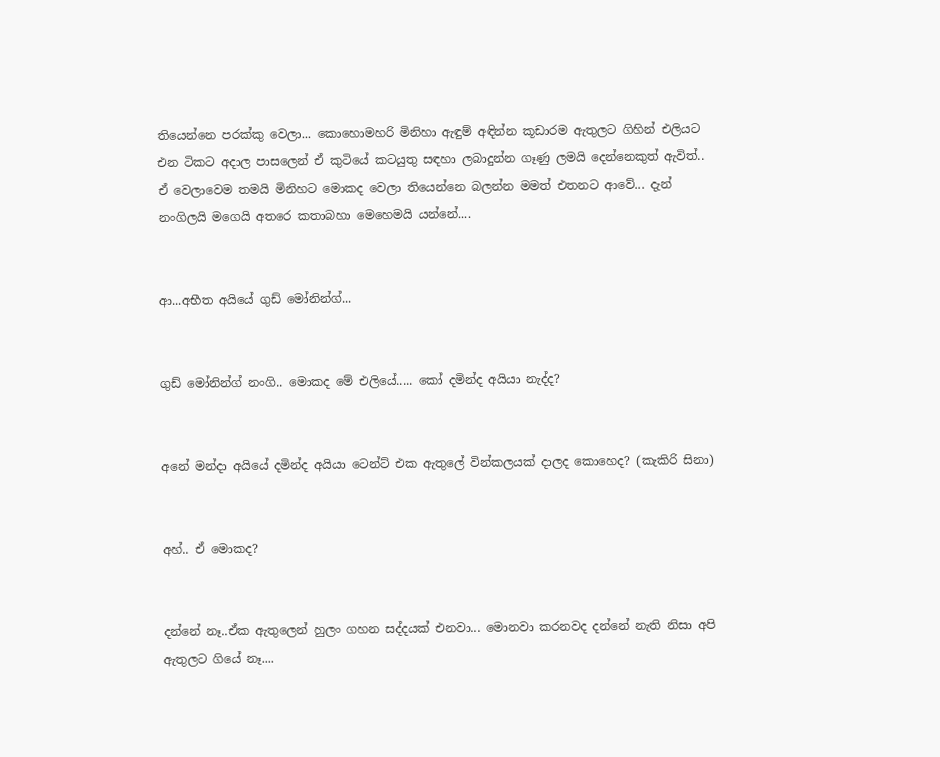තියෙන්නෙ පරක්කු වෙලා... කොහොමහරි මිනිහා ඇඳුම් අඳින්න කූඩාරම ඇතුලට ගිහින් එලියට එන ටිකට අදාල පාසලෙන් ඒ කුටියේ කටයුතු සඳහා ලබාදුන්න ගෑණු ලමයි දෙන්නෙකුත් ඇවිත්.. ඒ වෙලාවෙම තමයි මිනිහට මොකද වෙලා තියෙන්නෙ බලන්න මමත් එතනට ආවේ... දැන් නංගිලයි මගෙයි අතරෙ කතාබහා මෙහෙමයි යන්නේ....


ආ...අභීත අයියේ ගුඩ් මෝනින්ග්...


ගුඩ් මෝනින්ග් නංගි.. මොකද මේ එලියේ..... කෝ දමින්ද අයියා නැද්ද?


අනේ මන්දා අයියේ දමින්ද අයියා ටෙන්ට් එක ඇතුලේ වින්කලයක් දාලද කොහෙද? (කැකිරි සිනා)


අහ්.. ඒ මොකද?


දන්නේ නෑ..ඒක ඇතුලෙන් හුලං ගහන සද්දයක් එනවා... මොනවා කරනවද දන්නේ නැති නිසා අපි ඇතුලට ගියේ නෑ....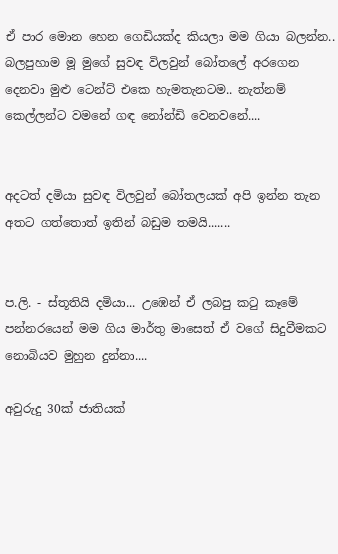ඒ පාර මොන හෙන ගෙඩියක්ද කියලා මම ගියා බලන්න.. බලපුහාම මූ මුගේ සුවඳ විලවුන් බෝතලේ අරගෙන දෙනවා මුළු ටෙන්ට් එකෙ හැමතැනටම.. නැත්නම් කෙල්ලන්ට වමනේ ගඳ නෝන්ඩි වෙනවනේ....


අදටත් දමියා සුවඳ විලවුන් බෝතලයක් අපි ඉන්න තැන අතට ගත්තොත් ඉතින් බඩුම තමයි.......


ප.ලි. - ස්තූතියි දමියා... උඹෙන් ඒ ලබපු කටු කෑමේ පන්නරයෙන් මම ගිය මාර්තු මාසෙත් ඒ වගේ සිදුවීමකට නොබියව මුහුන දුන්නා....

අවුරුදු 30ක් ජාතියක්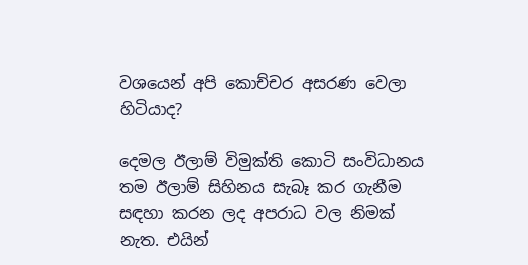වශයෙන් අපි කොච්චර අසරණ වෙලා හිටියාද?

දෙමල ඊලාම් විමුක්ති කොටි සංවිධානය තම ඊලාම් සිහිනය සැබෑ කර ගැනීම සඳහා කරන ලද අපරාධ වල නිමක් නැත. එයින්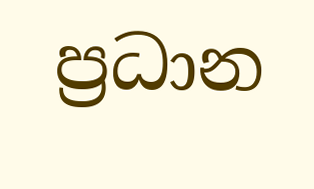ප්‍රධාන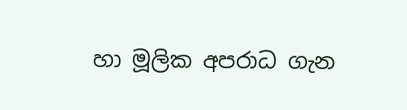හා මූලික අපරාධ ගැන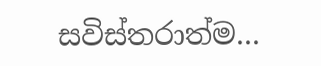සවිස්තරාත්ම...